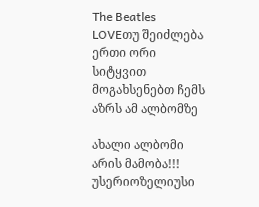The Beatles LOVEთუ შეიძლება ერთი ორი სიტყვით მოგახსენებთ ჩემს აზრს ამ ალბომზე

ახალი ალბომი არის მამობა!!! უსერიოზელიუსი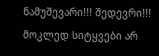ნამუშევარი!!! შედევრი!!! მოკლედ სიტყვები არ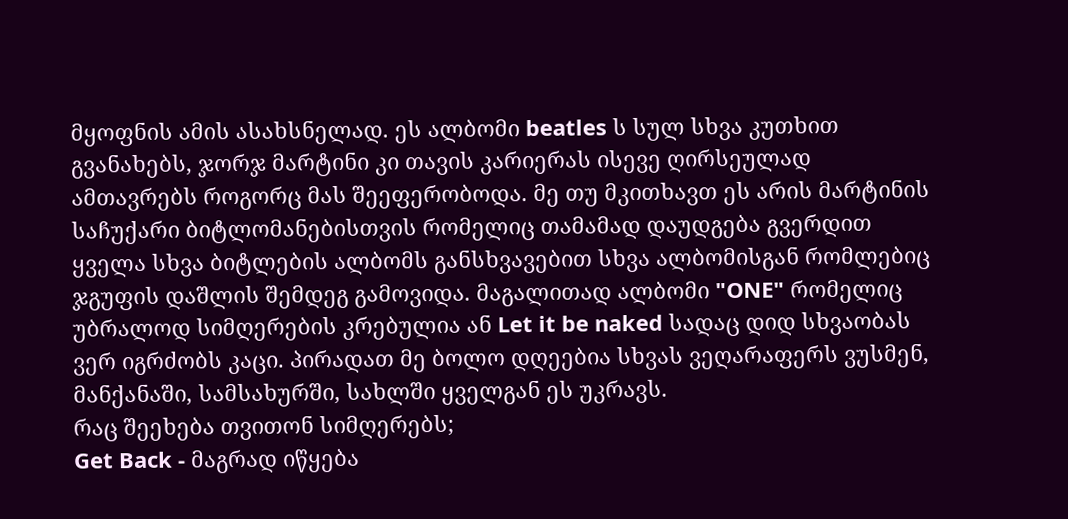მყოფნის ამის ასახსნელად. ეს ალბომი beatles ს სულ სხვა კუთხით გვანახებს, ჯორჯ მარტინი კი თავის კარიერას ისევე ღირსეულად ამთავრებს როგორც მას შეეფერობოდა. მე თუ მკითხავთ ეს არის მარტინის საჩუქარი ბიტლომანებისთვის რომელიც თამამად დაუდგება გვერდით ყველა სხვა ბიტლების ალბომს განსხვავებით სხვა ალბომისგან რომლებიც ჯგუფის დაშლის შემდეგ გამოვიდა. მაგალითად ალბომი "ONE" რომელიც უბრალოდ სიმღერების კრებულია ან Let it be naked სადაც დიდ სხვაობას ვერ იგრძობს კაცი. პირადათ მე ბოლო დღეებია სხვას ვეღარაფერს ვუსმენ, მანქანაში, სამსახურში, სახლში ყველგან ეს უკრავს.
რაც შეეხება თვითონ სიმღერებს;
Get Back - მაგრად იწყება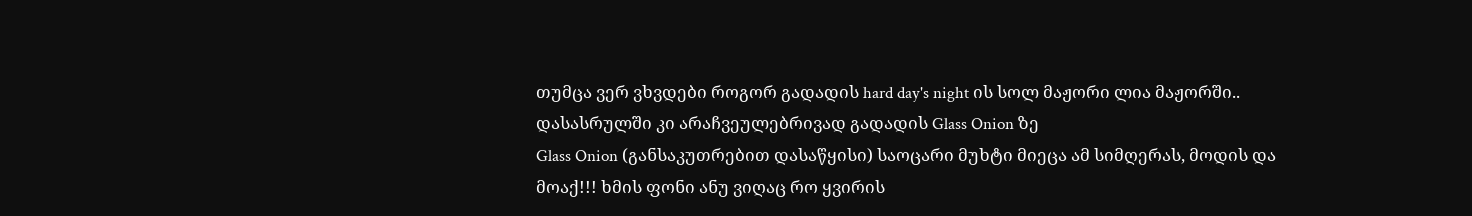თუმცა ვერ ვხვდები როგორ გადადის hard day's night ის სოლ მაჟორი ლია მაჟორში.. დასასრულში კი არაჩვეულებრივად გადადის Glass Onion ზე
Glass Onion (განსაკუთრებით დასაწყისი) საოცარი მუხტი მიეცა ამ სიმღერას, მოდის და მოაქ!!! ხმის ფონი ანუ ვიღაც რო ყვირის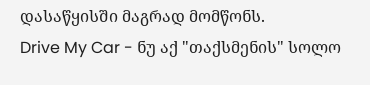დასაწყისში მაგრად მომწონს.
Drive My Car - ნუ აქ "თაქსმენის" სოლო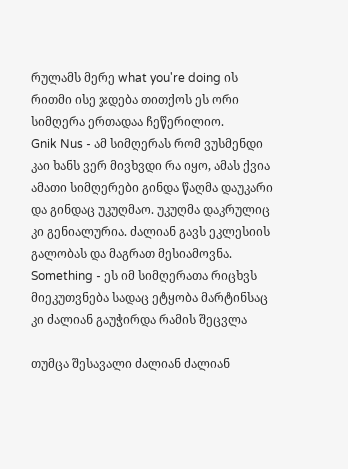რულამს მერე what you're doing ის რითმი ისე ჯდება თითქოს ეს ორი სიმღერა ერთადაა ჩეწერილიო.
Gnik Nus - ამ სიმღერას რომ ვუსმენდი კაი ხანს ვერ მივხვდი რა იყო, ამას ქვია ამათი სიმღერები გინდა წაღმა დაუკარი და გინდაც უკუღმაო. უკუღმა დაკრულიც კი გენიალურია. ძალიან გავს ეკლესიის გალობას და მაგრათ მესიამოვნა.
Something - ეს იმ სიმღერათა რიცხვს მიეკუთვნება სადაც ეტყობა მარტინსაც კი ძალიან გაუჭირდა რამის შეცვლა

თუმცა შესავალი ძალიან ძალიან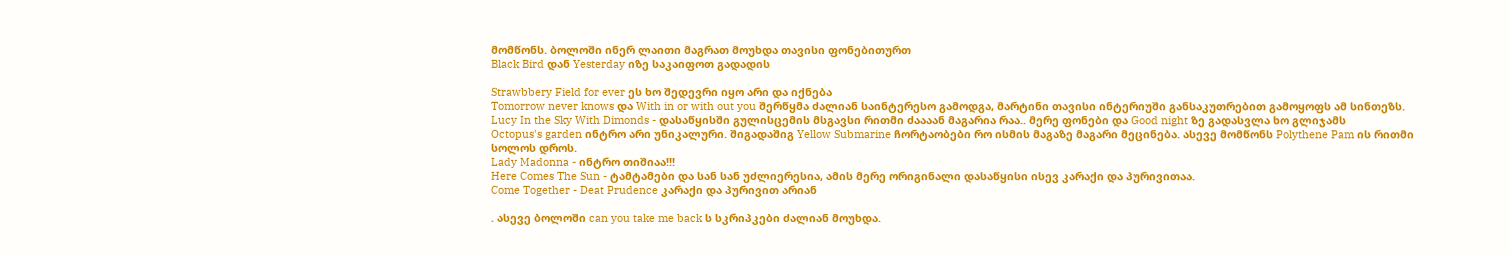მომწონს. ბოლოში ინერ ლაითი მაგრათ მოუხდა თავისი ფონებითურთ
Black Bird დან Yesterday იზე საკაიფოთ გადადის

Strawbbery Field for ever ეს ხო შედევრი იყო არი და იქნება
Tomorrow never knows და With in or with out you შერწყმა ძალიან საინტერესო გამოდგა, მარტინი თავისი ინტერიუში განსაკუთრებით გამოყოფს ამ სინთეზს.
Lucy In the Sky With Dimonds - დასაწყისში გულისცემის მსგავსი რითმი ძაააან მაგარია რაა.. მერე ფონები და Good night ზე გადასვლა ხო გლიჯამს
Octopus's garden ინტრო არი უნიკალური. შიგადაშიგ Yellow Submarine ჩორტაობები რო ისმის მაგაზე მაგარი მეცინება. ასევე მომწონს Polythene Pam ის რითმი სოლოს დროს.
Lady Madonna - ინტრო თიშიაა!!!
Here Comes The Sun - ტამტამები და სან სან უძლიერესია, ამის მერე ორიგინალი დასაწყისი ისევ კარაქი და პურივითაა.
Come Together - Deat Prudence კარაქი და პურივით არიან

. ასევე ბოლოში can you take me back ს სკრიპკები ძალიან მოუხდა.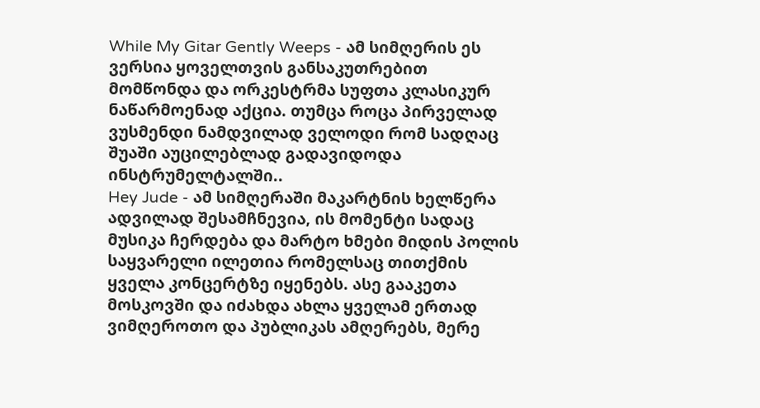While My Gitar Gently Weeps - ამ სიმღერის ეს ვერსია ყოველთვის განსაკუთრებით მომწონდა და ორკესტრმა სუფთა კლასიკურ ნაწარმოენად აქცია. თუმცა როცა პირველად ვუსმენდი ნამდვილად ველოდი რომ სადღაც შუაში აუცილებლად გადავიდოდა ინსტრუმელტალში..
Hey Jude - ამ სიმღერაში მაკარტნის ხელწერა ადვილად შესამჩნევია, ის მომენტი სადაც მუსიკა ჩერდება და მარტო ხმები მიდის პოლის საყვარელი ილეთია რომელსაც თითქმის ყველა კონცერტზე იყენებს. ასე გააკეთა მოსკოვში და იძახდა ახლა ყველამ ერთად ვიმღეროთო და პუბლიკას ამღერებს, მერე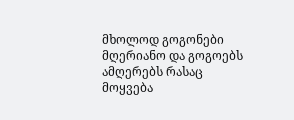მხოლოდ გოგონები მღერიანო და გოგოებს ამღერებს რასაც მოყვება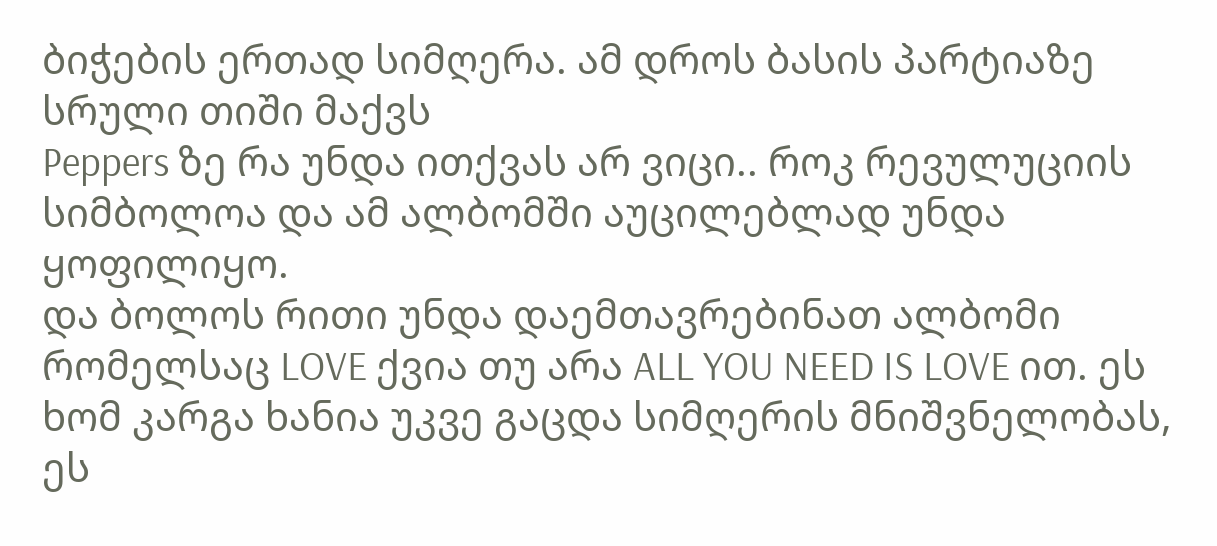ბიჭების ერთად სიმღერა. ამ დროს ბასის პარტიაზე სრული თიში მაქვს
Peppers ზე რა უნდა ითქვას არ ვიცი.. როკ რევულუციის სიმბოლოა და ამ ალბომში აუცილებლად უნდა ყოფილიყო.
და ბოლოს რითი უნდა დაემთავრებინათ ალბომი რომელსაც LOVE ქვია თუ არა ALL YOU NEED IS LOVE ით. ეს ხომ კარგა ხანია უკვე გაცდა სიმღერის მნიშვნელობას, ეს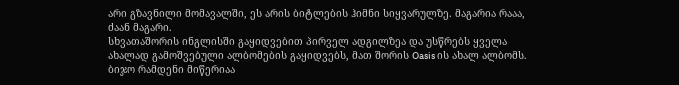არი გზავნილი მომავალში, ეს არის ბიტლების ჰიმნი სიყვარულზე. მაგარია რააა, ძაან მაგარი.
სხვათაშორის ინგლისში გაყიდვებით პირველ ადგილზეა და უსწრებს ყველა ახალად გამოშვებული ალბომების გაყიდვებს, მათ შორის Oasis ის ახალ ალბომს.
ბიჯო რამდენი მიწერიაა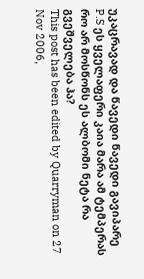უკაცრავად და წავედი წავედი გავიპარე
P.S ეს ყველაფერი კაია მარა ამ ტემპერას რო არ მოსწონს ეს ალბომი ნეტა რა გვეშველება ჰა?
This post has been edited by Quarryman on 27 Nov 2006,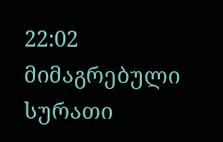22:02
მიმაგრებული სურათი